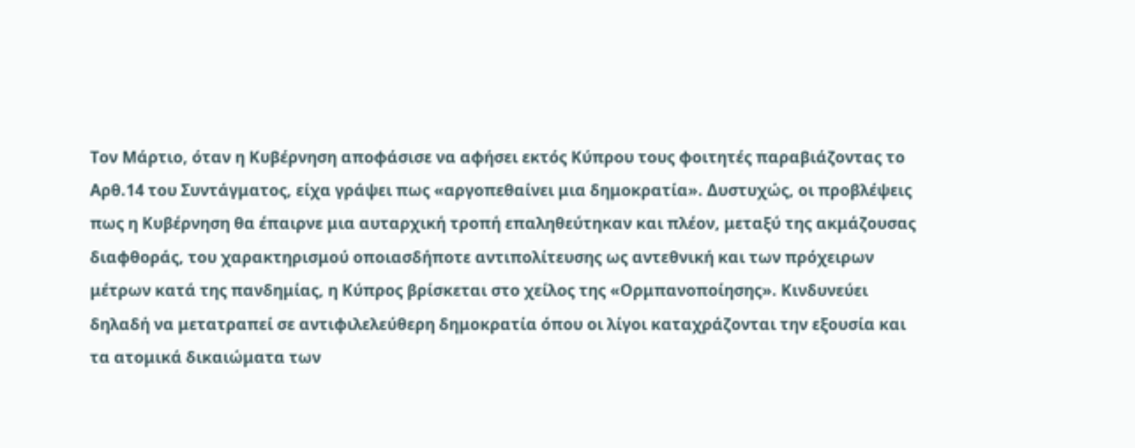Τον Μάρτιο, όταν η Κυβέρνηση αποφάσισε να αφήσει εκτός Κύπρου τους φοιτητές παραβιάζοντας το Αρθ.14 του Συντάγματος, είχα γράψει πως «αργοπεθαίνει μια δημοκρατία». Δυστυχώς, οι προβλέψεις πως η Κυβέρνηση θα έπαιρνε μια αυταρχική τροπή επαληθεύτηκαν και πλέον, μεταξύ της ακμάζουσας διαφθοράς, του χαρακτηρισμού οποιασδήποτε αντιπολίτευσης ως αντεθνική και των πρόχειρων μέτρων κατά της πανδημίας, η Κύπρος βρίσκεται στο χείλος της «Ορμπανοποίησης». Κινδυνεύει δηλαδή να μετατραπεί σε αντιφιλελεύθερη δημοκρατία όπου οι λίγοι καταχράζονται την εξουσία και τα ατομικά δικαιώματα των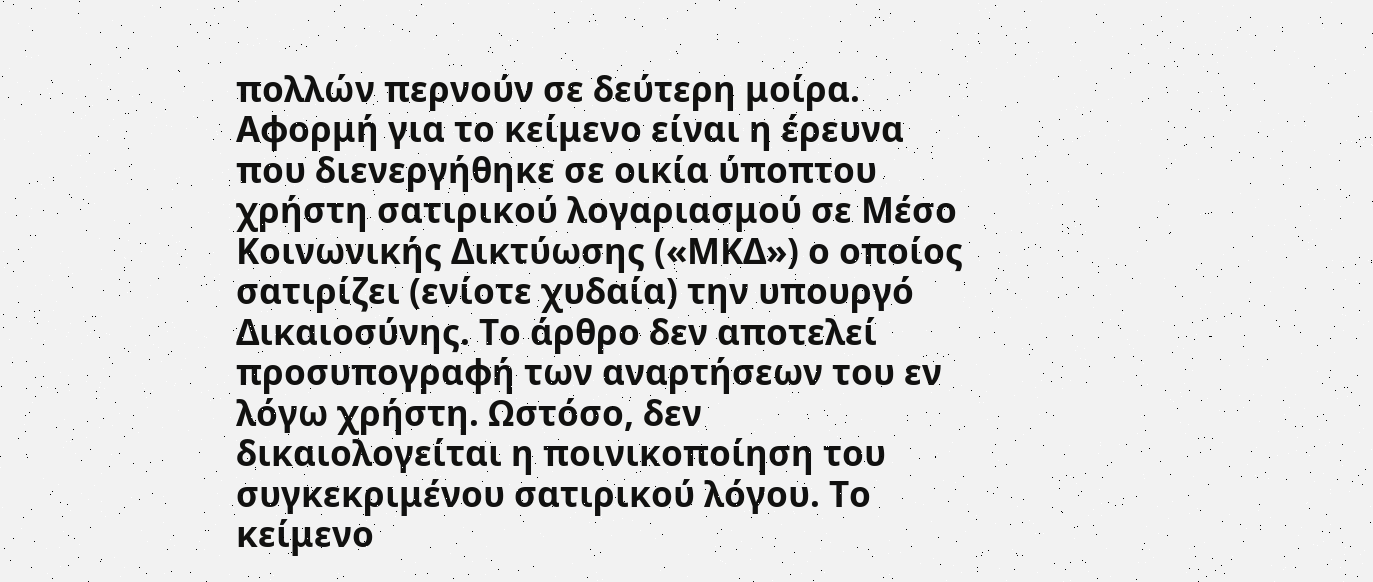πολλών περνούν σε δεύτερη μοίρα.
Αφορμή για το κείμενο είναι η έρευνα που διενεργήθηκε σε οικία ύποπτου χρήστη σατιρικού λογαριασμού σε Μέσο Κοινωνικής Δικτύωσης («ΜΚΔ») ο οποίος σατιρίζει (ενίοτε χυδαία) την υπουργό Δικαιοσύνης. Το άρθρο δεν αποτελεί προσυπογραφή των αναρτήσεων του εν λόγω χρήστη. Ωστόσο, δεν δικαιολογείται η ποινικοποίηση του συγκεκριμένου σατιρικού λόγου. Το κείμενο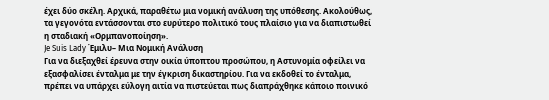έχει δύο σκέλη. Αρχικά, παραθέτω μια νομική ανάλυση της υπόθεσης. Ακολούθως, τα γεγονότα εντάσσονται στο ευρύτερο πολιτικό τους πλαίσιο για να διαπιστωθεί η σταδιακή «Ορμπανοποίηση».
Je Suis Lady Έμιλυ– Μια Νομική Ανάλυση
Για να διεξαχθεί έρευνα στην οικία ύποπτου προσώπου, η Αστυνομία οφείλει να εξασφαλίσει ένταλμα με την έγκριση δικαστηρίου. Για να εκδοθεί το ένταλμα, πρέπει να υπάρχει εύλογη αιτία να πιστεύεται πως διαπράχθηκε κάποιο ποινικό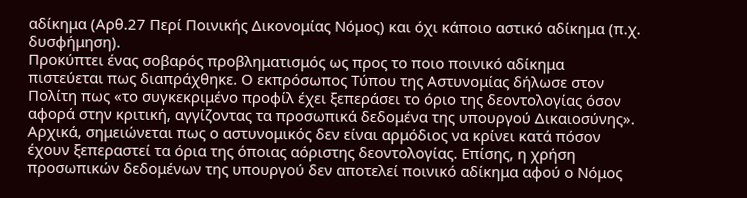αδίκημα (Αρθ.27 Περί Ποινικής Δικονομίας Νόμος) και όχι κάποιο αστικό αδίκημα (π.χ. δυσφήμηση).
Προκύπτει ένας σοβαρός προβληματισμός ως προς το ποιο ποινικό αδίκημα πιστεύεται πως διαπράχθηκε. Ο εκπρόσωπος Τύπου της Αστυνομίας δήλωσε στον Πολίτη πως «το συγκεκριμένο προφίλ έχει ξεπεράσει το όριο της δεοντολογίας όσον αφορά στην κριτική, αγγίζοντας τα προσωπικά δεδομένα της υπουργού Δικαιοσύνης». Αρχικά, σημειώνεται πως ο αστυνομικός δεν είναι αρμόδιος να κρίνει κατά πόσον έχουν ξεπεραστεί τα όρια της όποιας αόριστης δεοντολογίας. Επίσης, η χρήση προσωπικών δεδομένων της υπουργού δεν αποτελεί ποινικό αδίκημα αφού ο Νόμος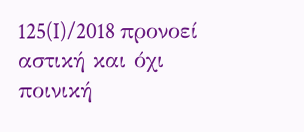125(I)/2018 προνοεί αστική και όχι ποινική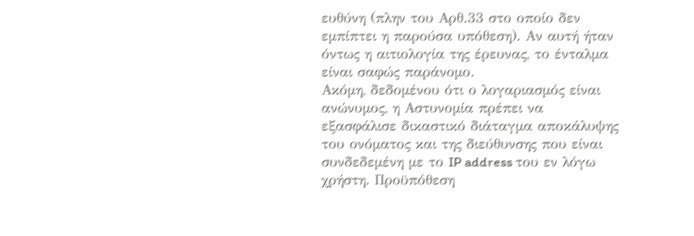ευθύνη (πλην του Αρθ.33 στο οποίο δεν εμπίπτει η παρούσα υπόθεση). Αν αυτή ήταν όντως η αιτιολογία της έρευνας, το ένταλμα είναι σαφώς παράνομο.
Ακόμη, δεδομένου ότι ο λογαριασμός είναι ανώνυμος, η Αστυνομία πρέπει να εξασφάλισε δικαστικό διάταγμα αποκάλυψης του ονόματος και της διεύθυνσης που είναι συνδεδεμένη με το IP address του εν λόγω χρήστη. Προϋπόθεση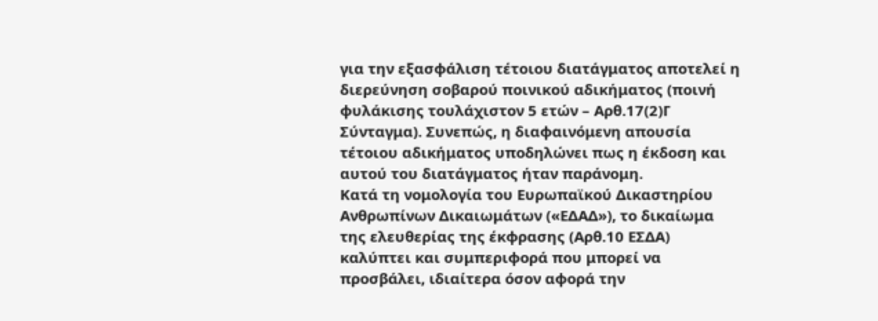για την εξασφάλιση τέτοιου διατάγματος αποτελεί η διερεύνηση σοβαρού ποινικού αδικήματος (ποινή φυλάκισης τουλάχιστον 5 ετών – Αρθ.17(2)Γ Σύνταγμα). Συνεπώς, η διαφαινόμενη απουσία τέτοιου αδικήματος υποδηλώνει πως η έκδοση και αυτού του διατάγματος ήταν παράνομη.
Κατά τη νομολογία του Ευρωπαϊκού Δικαστηρίου Ανθρωπίνων Δικαιωμάτων («ΕΔΑΔ»), το δικαίωμα της ελευθερίας της έκφρασης (Αρθ.10 ΕΣΔΑ) καλύπτει και συμπεριφορά που μπορεί να προσβάλει, ιδιαίτερα όσον αφορά την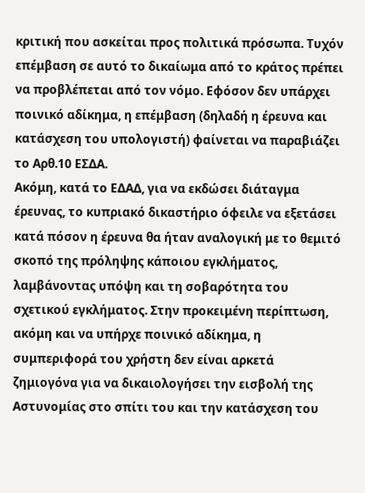κριτική που ασκείται προς πολιτικά πρόσωπα. Τυχόν επέμβαση σε αυτό το δικαίωμα από το κράτος πρέπει να προβλέπεται από τον νόμο. Εφόσον δεν υπάρχει ποινικό αδίκημα, η επέμβαση (δηλαδή η έρευνα και κατάσχεση του υπολογιστή) φαίνεται να παραβιάζει το Αρθ.10 ΕΣΔΑ.
Ακόμη, κατά το ΕΔΑΔ, για να εκδώσει διάταγμα έρευνας, το κυπριακό δικαστήριο όφειλε να εξετάσει κατά πόσον η έρευνα θα ήταν αναλογική με το θεμιτό σκοπό της πρόληψης κάποιου εγκλήματος, λαμβάνοντας υπόψη και τη σοβαρότητα του σχετικού εγκλήματος. Στην προκειμένη περίπτωση, ακόμη και να υπήρχε ποινικό αδίκημα, η συμπεριφορά του χρήστη δεν είναι αρκετά ζημιογόνα για να δικαιολογήσει την εισβολή της Αστυνομίας στο σπίτι του και την κατάσχεση του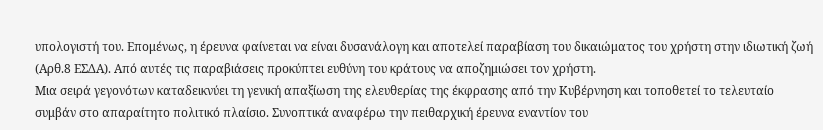υπολογιστή του. Επομένως, η έρευνα φαίνεται να είναι δυσανάλογη και αποτελεί παραβίαση του δικαιώματος του χρήστη στην ιδιωτική ζωή (Αρθ.8 ΕΣΔΑ). Από αυτές τις παραβιάσεις προκύπτει ευθύνη του κράτους να αποζημιώσει τον χρήστη.
Μια σειρά γεγονότων καταδεικνύει τη γενική απαξίωση της ελευθερίας της έκφρασης από την Κυβέρνηση και τοποθετεί το τελευταίο συμβάν στο απαραίτητο πολιτικό πλαίσιο. Συνοπτικά αναφέρω την πειθαρχική έρευνα εναντίον του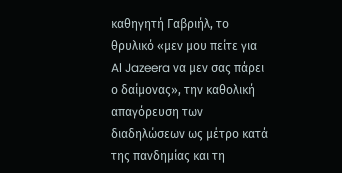καθηγητή Γαβριήλ, το θρυλικό «μεν μου πείτε για Al Jazeera να μεν σας πάρει ο δαίμονας», την καθολική απαγόρευση των διαδηλώσεων ως μέτρο κατά της πανδημίας και τη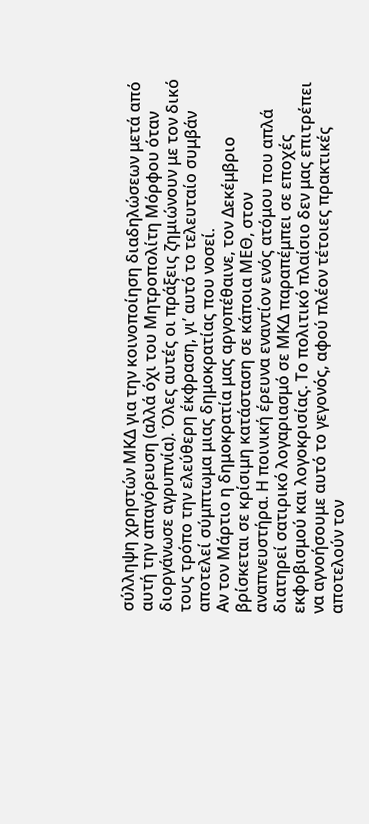σύλληψη χρηστών ΜΚΔ για την κοινοποίηση διαδηλώσεων μετά από αυτή την απαγόρευση (αλλά όχι του Μητροπολίτη Μόρφου όταν διοργάνωσε αγρυπνία). Όλες αυτές οι πράξεις ζημιώνουν με τον δικό τους τρόπο την ελεύθερη έκφραση, γι’ αυτό το τελευταίο συμβάν αποτελεί σύμπτωμα μιας δημοκρατίας που νοσεί.
Αν τον Μάρτιο η δημοκρατία μας αργοπέθαινε, τον Δεκέμβριο βρίσκεται σε κρίσιμη κατάσταση σε κάποια ΜΕΘ, στον αναπνευστήρα. Η ποινική έρευνα εναντίον ενός ατόμου που απλά διατηρεί σατιρικό λογαριασμό σε ΜΚΔ παραπέμπει σε εποχές εκφοβισμού και λογοκρισίας. Το πολιτικό πλαίσιο δεν μας επιτρέπει να αγνοήσουμε αυτό το γεγονός, αφού πλέον τέτοιες πρακτικές αποτελούν τον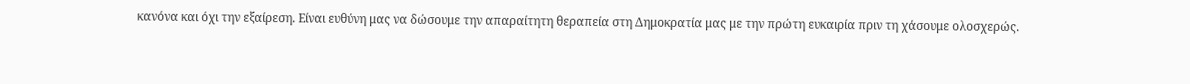κανόνα και όχι την εξαίρεση. Είναι ευθύνη μας να δώσουμε την απαραίτητη θεραπεία στη Δημοκρατία μας με την πρώτη ευκαιρία πριν τη χάσουμε ολοσχερώς.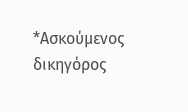*Ασκούμενος δικηγόρος